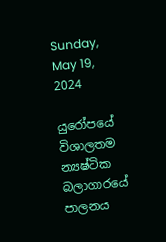Sunday, May 19, 2024

යුරෝපයේ විශාලතම න්‍යෂ්ටික බලාගාරයේ පාලනය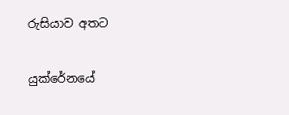රුසියාව අතට

යුක්රේනයේ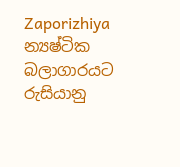Zaporizhiya න්‍යෂ්ටික බලාගාරයට රුසියානු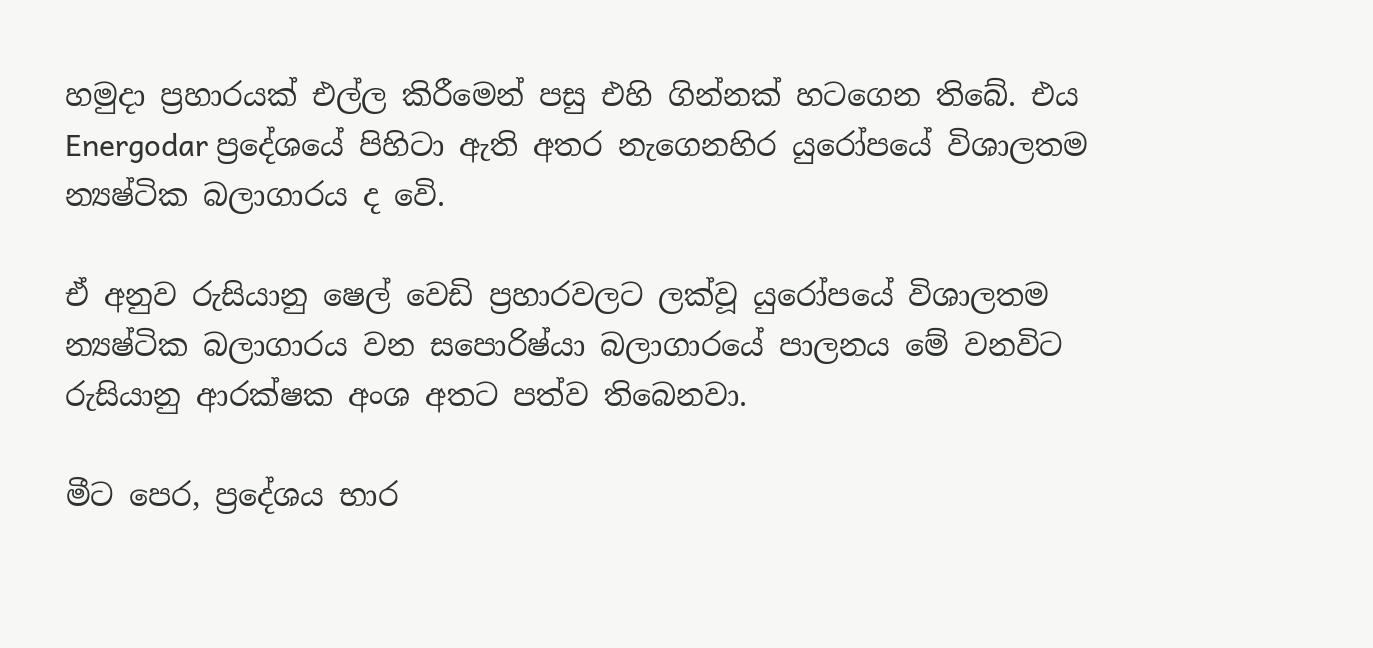හමුදා ප්‍රහාරයක් එල්ල කිරීමෙන් පසු එහි ගින්නක් හටගෙන තිබේ. එය Energodar ප්‍රදේශයේ පිහිටා ඇති අතර නැගෙනහිර යුරෝපයේ විශාලතම න්‍යෂ්ටික බලාගාරය ද වෙි.

ඒ අනුව රුසියානු ෂෙල් වෙඩි ප්‍රහාරවලට ලක්වූ යුරෝපයේ විශාලතම න්‍යෂ්ටික බලාගාරය වන සපොරිෂ්යා බලාගාරයේ පාලනය මේ වනවිට රුසියානු ආරක්ෂක අංශ අතට පත්ව තිබෙනවා.

මීට පෙර, ප්‍රදේශය භාර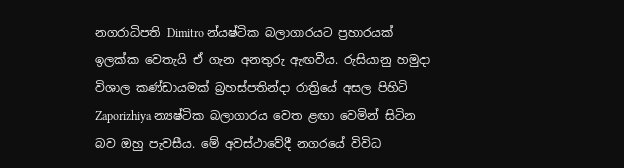නගරාධිපති Dimitro න්යෂ්ටික බලාගාරයට ප්‍රහාරයක් ඉලක්ක වෙතැයි ඒ ගැන අනතුරු ඇඟවීය. රුසියානු හමුදා විශාල කණ්ඩායමක් බ්‍රහස්පතින්දා රාත්‍රියේ අසල පිහිටි Zaporizhiya න්‍යෂ්ටික බලාගාරය වෙත ළඟා වෙමින් සිටින බව ඔහු පැවසීය. මේ අවස්ථාවේදී නගරයේ විවිධ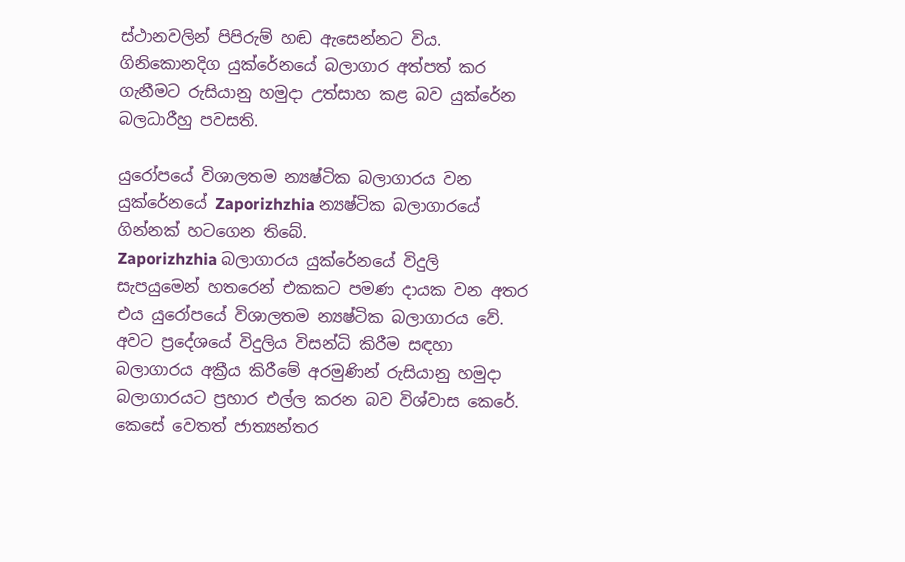ස්ථානවලින් පිපිරුම් හඬ ඇසෙන්නට විය.
ගිනිකොනදිග යුක්රේනයේ බලාගාර අත්පත් කර ගැනීමට රුසියානු හමුදා උත්සාහ කළ බව යුක්රේන බලධාරීහු පවසති.

යුරෝපයේ විශාලතම න්‍යෂ්ටික බලාගාරය වන යුක්රේනයේ Zaporizhzhia න්‍යෂ්ටික බලාගාරයේ ගින්නක් හටගෙන තිබේ.
Zaporizhzhia බලාගාරය යුක්රේනයේ විදුලි සැපයුමෙන් හතරෙන් එකකට පමණ දායක වන අතර එය යුරෝපයේ විශාලතම න්‍යෂ්ටික බලාගාරය වේ. අවට ප්‍රදේශයේ විදුලිය විසන්ධි කිරීම සඳහා බලාගාරය අක්‍රීය කිරීමේ අරමුණින් රුසියානු හමුදා බලාගාරයට ප්‍රහාර එල්ල කරන බව විශ්වාස කෙරේ. කෙසේ වෙතත් ජාත්‍යන්තර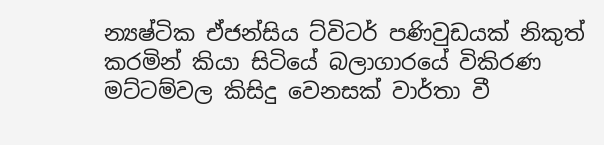න්‍යෂ්ටික ඒජන්සිය ට්විටර් පණිවුඩයක් නිකුත් කරමින් කියා සිටියේ බලාගාරයේ විකිරණ මට්ටම්වල කිසිදු වෙනසක් වාර්තා වී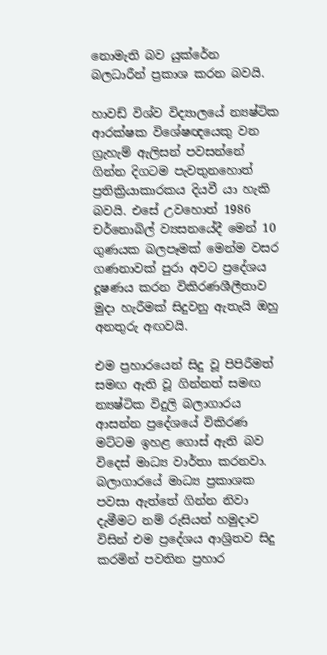නොමැති බව යුක්රේන බලධාරීන් ප්‍රකාශ කරන බවයි.

හාවඩ් විශ්ව විද්‍යාලයේ න්‍යෂ්ටික ආරක්ෂක විශේෂඥයෙකු වන ග්‍රැහැම් ඇලිසන් පවසන්නේ ගින්න දිගටම පැවතුනහොත් ප්‍රතික්‍රියාකාරකය දියවී යා හැකි බවයි. එසේ උවහොත් 1986 චර්නොබිල් ව්‍යසනයේදී මෙන් 10 ගුණයක බලපෑමක් මෙන්ම වසර ගණනාවක් පුරා අවට ප්‍රදේශය දූෂණය කරන විකිරණශීලීතාව මුදා හැරීමක් සිදුවනු ඇතැයි ඔහු අනතුරු අඟවයි.

එම ප්‍රහාරයෙන් සිදු වූ පිපිරීමත් සමඟ ඇති වූ ගින්නත් සමඟ න්‍යෂ්ටික විදුලි බලාගාරය ආසන්න ප්‍රදේශයේ විකිරණ මට්ටම ඉහළ ගොස් ඇති බව විදෙස් මාධ්‍ය වාර්තා කරනවා.
බලාගාරයේ මාධ්‍ය ප්‍රකාශක පවසා ඇත්තේ ගින්න නිවා දැමීමට නම් රුසියන් හමුදාව විසින් එම ප්‍රදේශය ආශ්‍රිතව සිදු කරමින් පවතින ප්‍රහාර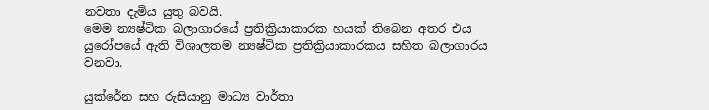නවතා දැමිය යුතු බවයි.
මෙම න්‍යෂ්ටික බලාගාරයේ ප්‍රතික්‍රියාකාරක හයක් තිබෙන අතර එය යුරෝපයේ ඇති විශාලතම න්‍යෂ්ටික ප්‍රතික්‍රියාකාරකය සහිත බලාගාරය වනවා.

යුක්රේන සහ රුසියානු මාධ්‍ය වාර්තා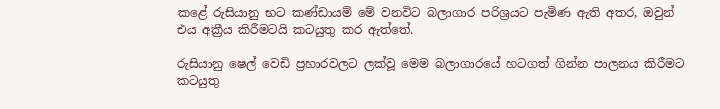කළේ රුසියානු භට කණ්ඩායම් මේ වනවිට බලාගාර පරිශ්‍රයට පැමිණ ඇති අතර, ඔවුන් එය අක්‍රීය කිරීමටයි කටයුතු කර ඇත්තේ.

රුසියානු ෂෙල් වෙඩි ප්‍රහාරවලට ලක්වූ මෙම බලාගාරයේ හටගත් ගින්න පාලනය කිරීමට කටයුතු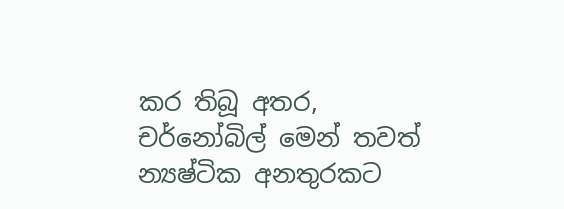කර තිබූ අතර, චර්නෝබිල් මෙන් තවත් න්‍යෂ්ටික අනතුරකට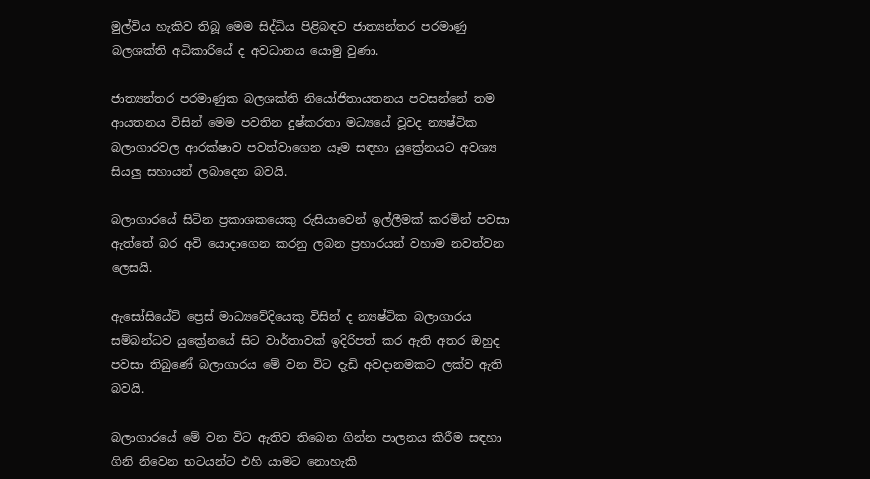මුල්විය හැකිව තිබූ මෙම සිද්ධිය පිළිබඳව ජාත්‍යන්තර පරමාණු බලශක්ති අධිකාරියේ ද අවධානය යොමු වුණා.

ජාත්‍යන්තර පරමාණුක බලශක්ති නියෝජිතායතනය පවසන්නේ තම ආයතනය විසින් මෙම පවතින දුෂ්කරතා මධ්‍යයේ වූවද න්‍යෂ්ටික බලාගාරවල ආරක්ෂාව පවත්වාගෙන යෑම සඳහා යුක්‍රේනයට අවශ්‍ය සියලු සහායන් ලබාදෙන බවයි.

බලාගාරයේ සිටින ප්‍රකාශකයෙකු රුසියාවෙන් ඉල්ලීමක් කරමින් පවසා ඇත්තේ බර අවි යොදාගෙන කරනු ලබන ප්‍රහාරයන් වහාම නවත්වන ලෙසයි.

ඇසෝසියේට් ප්‍රෙස් මාධ්‍යවේදියෙකු විසින් ද න්‍යෂ්ටික බලාගාරය සම්බන්ධව යුක්‍රේනයේ සිට වාර්තාවක් ඉදිරිපත් කර ඇති අතර ඔහුද පවසා තිබුණේ බලාගාරය මේ වන විට දැඩි අවදානමකට ලක්ව ඇති බවයි.

බලාගාරයේ මේ වන විට ඇතිව තිබෙන ගින්න පාලනය කිරීම සඳහා ගිනි නිවෙන භටයන්ට එහි යාමට නොහැකි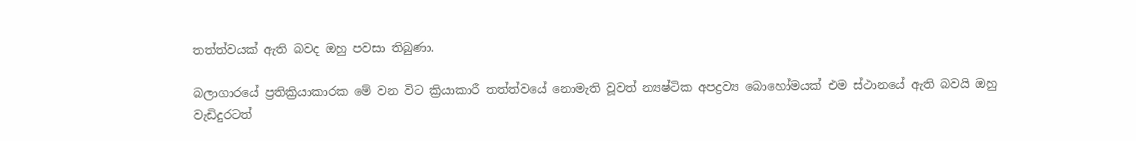තත්ත්වයක් ඇති බවද ඔහු පවසා තිබුණා.

බලාගාරයේ ප්‍රතික්‍රියාකාරක මේ වන විට ක්‍රියාකාරී තත්ත්වයේ නොමැති වූවත් න්‍යෂ්ටික අපද්‍රව්‍ය බොහෝමයක් එම ස්ථානයේ ඇති බවයි ඔහු වැඩිදුරටත්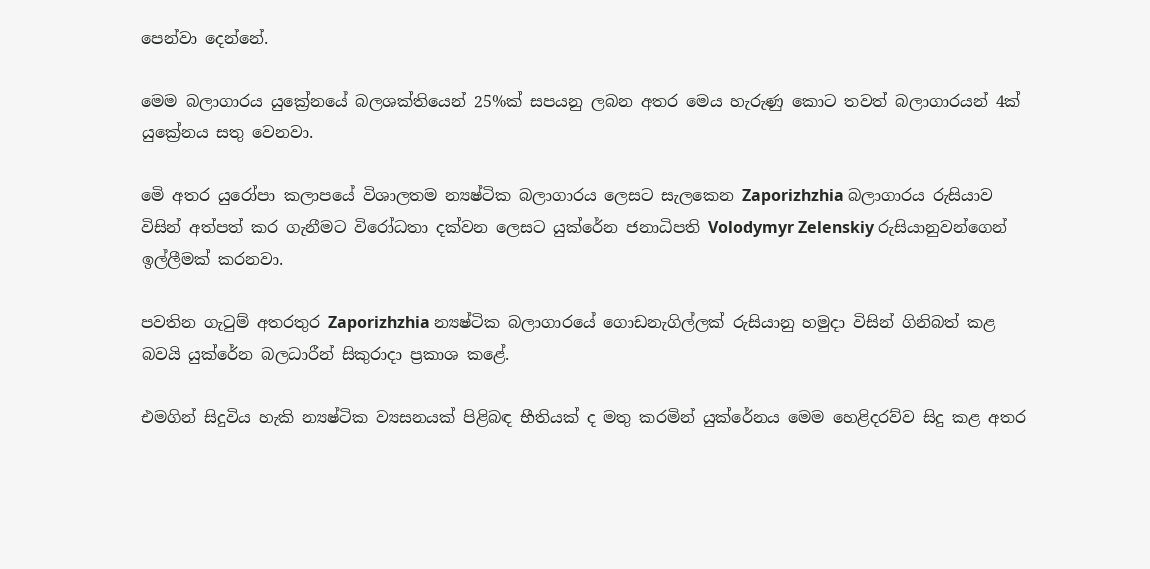පෙන්වා දෙන්නේ.

මෙම බලාගාර‍ය යුක්‍රේනයේ බලශක්තියෙන් 25%ක් සපයනු ලබන අතර මෙය හැරුණු කොට තවත් බලාගාරයන් 4ක් යුක්‍රේනය සතු වෙනවා.

මෙි අතර යුරෝපා කලාපයේ විශාලතම න්‍යෂ්ටික බලාගාරය ලෙසට සැලකෙන Zaporizhzhia බලාගාරය රුසියාව විසින් අත්පත් කර ගැනීමට විරෝධතා දක්වන ලෙසට යුක්රේන ජනාධිපති Volodymyr Zelenskiy රුසියානුවන්ගෙන් ඉල්ලීමක් කරනවා.

පවතින ගැටුම් අතරතුර Zaporizhzhia න්‍යෂ්ටික බලාගාරයේ ගොඩනැගිල්ලක් රුසියානු හමුදා විසින් ගිනිබත් කළ බවයි යුක්රේන බලධාරීන් සිකුරාදා ප්‍රකාශ කළේ.

එමගින් සිදුවිය හැකි න්‍යෂ්ටික ව්‍යසනයක් පිළිබඳ භීතියක් ද මතු කරමින් යුක්රේනය මෙම හෙළිදරව්ව සිදු කළ අතර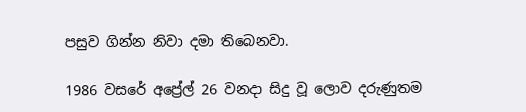පසුව ගින්න නිවා දමා තිබෙනවා.

1986 වසරේ අප්‍රේල් 26 වනදා සිදු වූ ලොව දරුණුතම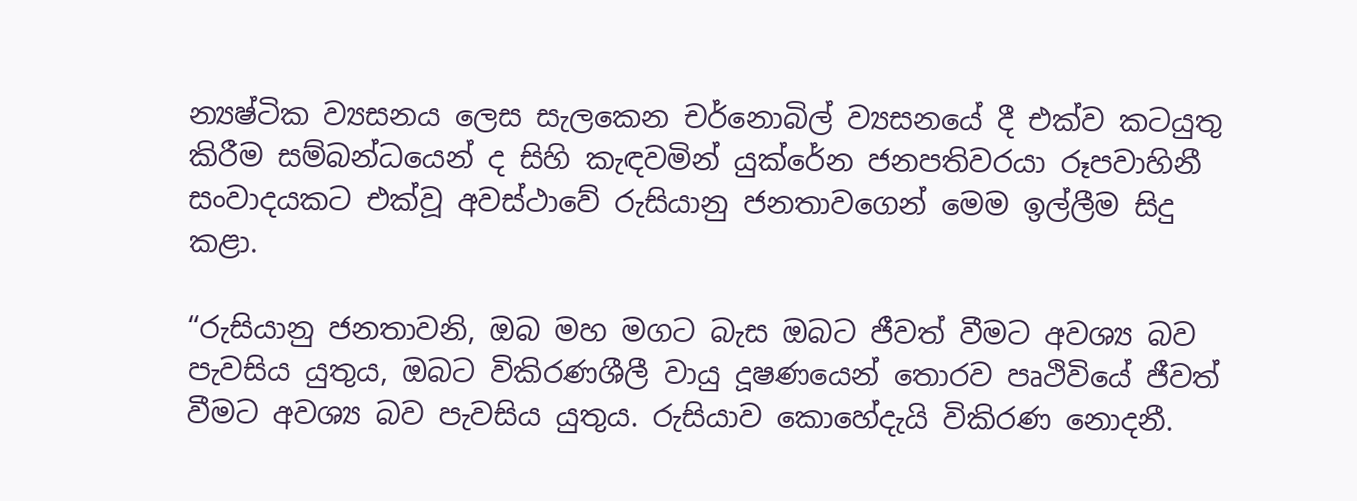න්‍යෂ්ටික ව්‍යසනය ලෙස සැලකෙන චර්නොබිල් ව්‍යසනයේ දී එක්ව කටයුතු කිරීම සම්බන්ධයෙන් ද සිහි කැඳවමින් යුක්රේන ජනපතිවරයා රූපවාහිනී සංවාදයකට එක්වූ අවස්ථාවේ රුසියානු ජනතාවගෙන් මෙම ඉල්ලීම සිදු කළා.

“රුසියානු ජනතාවනි, ඔබ මහ මගට බැස ඔබට ජීවත් වීමට අවශ්‍ය බව පැවසිය යුතුය, ඔබට විකිරණශීලී වායු දූෂණයෙන් තොරව පෘථිවියේ ජීවත් වීමට අවශ්‍ය බව පැවසිය යුතුය. රුසියාව කොහේදැයි විකිරණ නොදනී.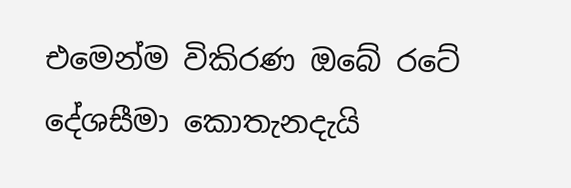එමෙන්ම විකිරණ ඔබේ රටේ දේශසීමා කොතැනදැයි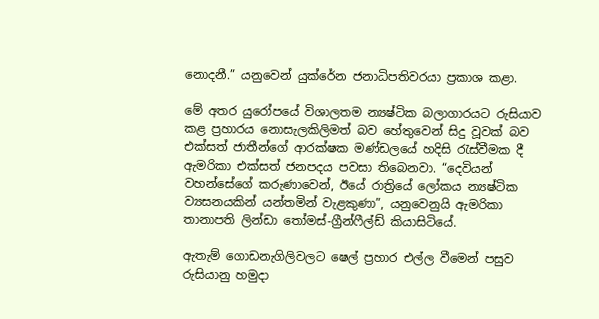නොදනී.” යනුවෙන් යුක්රේන ජනාධිපතිවරයා ප්‍රකාශ කළා.

මේ අතර යුරෝපයේ විශාලතම න්‍යෂ්ටික බලාගාරයට රුසියාව කළ ප්‍රහාරය නොසැලකිලිමත් බව හේතුවෙන් සිදු වූවක් බව එක්සත් ජාතීන්ගේ ආරක්ෂක මණ්ඩලයේ හදිසි රැස්වීමක දී ඇමරිකා එක්සත් ජනපදය පවසා තිබෙනවා. “දෙවියන් වහන්සේගේ කරුණාවෙන්, ඊයේ රාත්‍රියේ ලෝකය න්‍යෂ්ටික ව්‍යසනයකින් යන්තමින් වැළකුණා”, යනුවෙනුයි ඇමරිකා තානාපති ලින්ඩා තෝමස්-ග්‍රීන්ෆීල්ඩ් කියාසිටියේ.

ඇතැම් ගොඩනැගිලිවලට ෂෙල් ප්‍රහාර එල්ල වීමෙන් පසුව රුසියානු හමුදා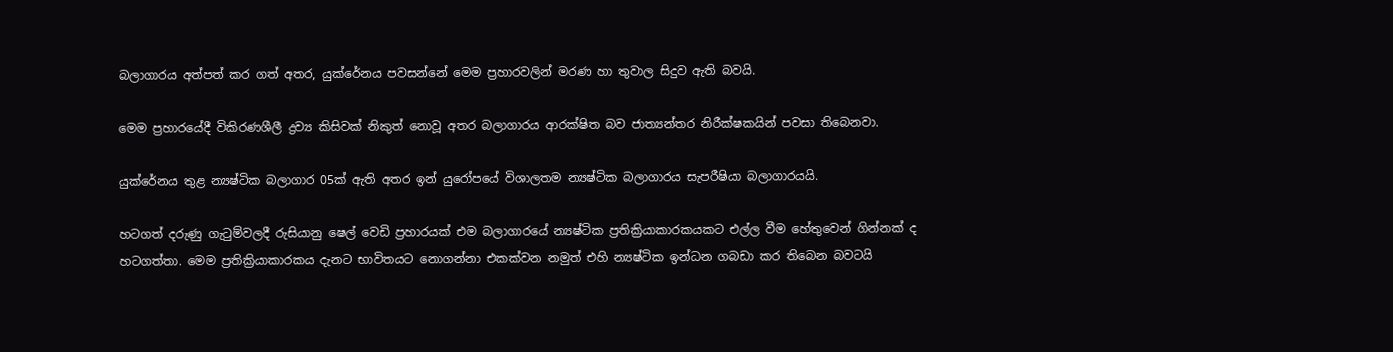බලාගාරය අත්පත් කර ගත් අතර, යුක්රේනය පවසන්නේ මෙම ප්‍රහාරවලින් මරණ හා තුවාල සිදුව ඇති බවයි.

මෙම ප්‍රහාරයේදී විකිරණශීලී ද්‍රව්‍ය කිසිවක් නිකුත් නොවූ අතර බලාගාරය ආරක්ෂිත බව ජාත්‍යන්තර නිරීක්ෂකයින් පවසා තිබෙනවා.

යුක්රේනය තුළ න්‍යෂ්ටික බලාගාර 05ක් ඇති අතර ඉන් යුරෝපයේ විශාලතම න්‍යෂ්ටික බලාගාරය සැපරීෂියා බලාගාරයයි.

හටගත් දරුණු ගැටුම්වලදී රුසියානු ෂෙල් වෙඩි ප්‍රහාරයක් එම බලාගාරයේ න්‍යෂ්ටික ප්‍රතික්‍රියාකාරකයකට එල්ල වීම හේතුවෙන් ගින්නක් ද හටගත්තා. මෙම ප්‍රතික්‍රියාකාරකය දැනට භාවිතයට නොගන්නා එකක්වන නමුත් එහි න්‍යෂ්ටික ඉන්ධන ගබඩා කර තිබෙන බවටයි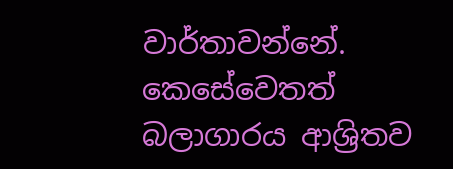වාර්තාවන්නේ. කෙසේවෙතත් බලාගාරය ආශ්‍රිතව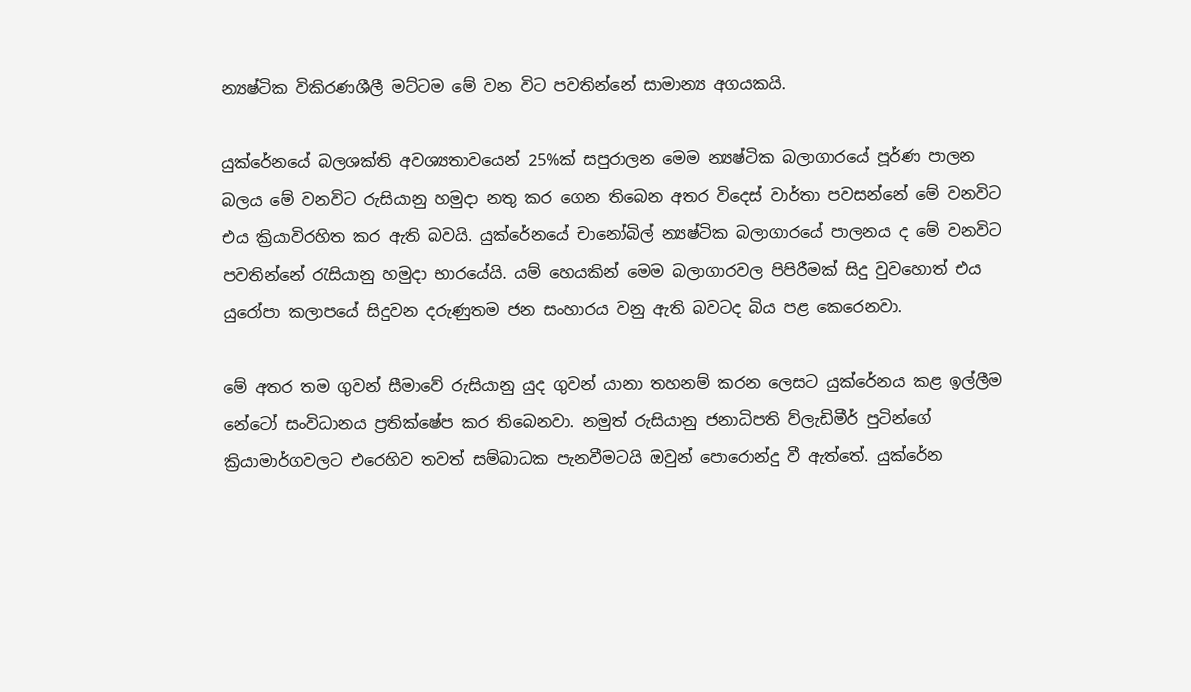න්‍යෂ්ටික විකිරණශීලී මට්ටම මේ වන විට පවතින්නේ සාමාන්‍ය අගයකයි.

යුක්රේනයේ බලශක්ති අවශ්‍යතාවයෙන් 25%ක් සපුරාලන මෙම න්‍යෂ්ටික බලාගාරයේ පූර්ණ පාලන බලය මේ වනවිට රුසියානු හමුදා නතු කර ගෙන තිබෙන අතර විදෙස් වාර්තා පවසන්නේ මේ වනවිට එය ක්‍රියාවිරහිත කර ඇති බවයි. යුක්රේනයේ චානෝබිල් න්‍යෂ්ටික බලාගාරයේ පාලනය ද මේ වනවිට පවතින්නේ රැසියානු හමුදා භාරයේයි. යම් හෙයකින් මෙම බලාගාරවල පිපිරීමක් සිදු වුවහොත් එය යුරෝපා කලාපයේ සිදුවන දරුණුතම ජන සංහාරය වනු ඇති බවටද බිය පළ කෙරෙනවා.

මේ අතර තම ගුවන් සීමාවේ රුසියානු යුද ගුවන් යානා තහනම් කරන ලෙසට යුක්රේනය කළ ඉල්ලීම නේටෝ සංවිධානය ප්‍රතික්ෂේප කර තිබෙනවා. නමුත් රුසියානු ජනාධිපති ව්ලැඩිමීර් පුටින්ගේ ක්‍රියාමාර්ගවලට එරෙහිව තවත් සම්බාධක පැනවීමටයි ඔවුන් පොරොන්දු වී ඇත්තේ. යුක්රේන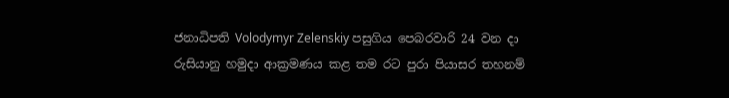ජනාධිපති Volodymyr Zelenskiy පසුගිය පෙබරවාරි 24 වන දා රුසියානු හමුදා ආක්‍රමණය කළ තම රට පුරා පියාසර තහනම්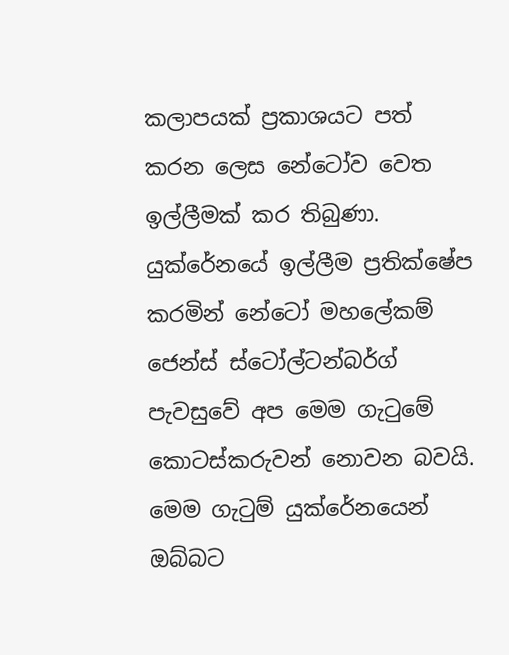කලාපයක් ප්‍රකාශයට පත් කරන ලෙස නේටෝව වෙත ඉල්ලීමක් කර තිබුණා. යුක්රේනයේ ඉල්ලීම ප්‍රතික්ෂේප කරමින් නේටෝ මහලේකම් ජෙන්ස් ස්ටෝල්ටන්බර්ග් පැවසුවේ අප මෙම ගැටුමේ කොටස්කරුවන් නොවන බවයි. මෙම ගැටුම් යුක්රේනයෙන් ඔබ්බට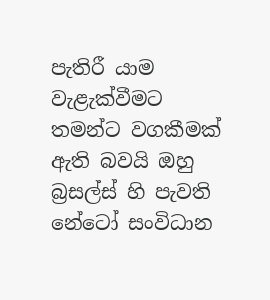පැතිරී යාම වැළැක්වීමට තමන්ට වගකීමක් ඇති බවයි ඔහු බ්‍රසල්ස් හි පැවති නේටෝ සංවිධාන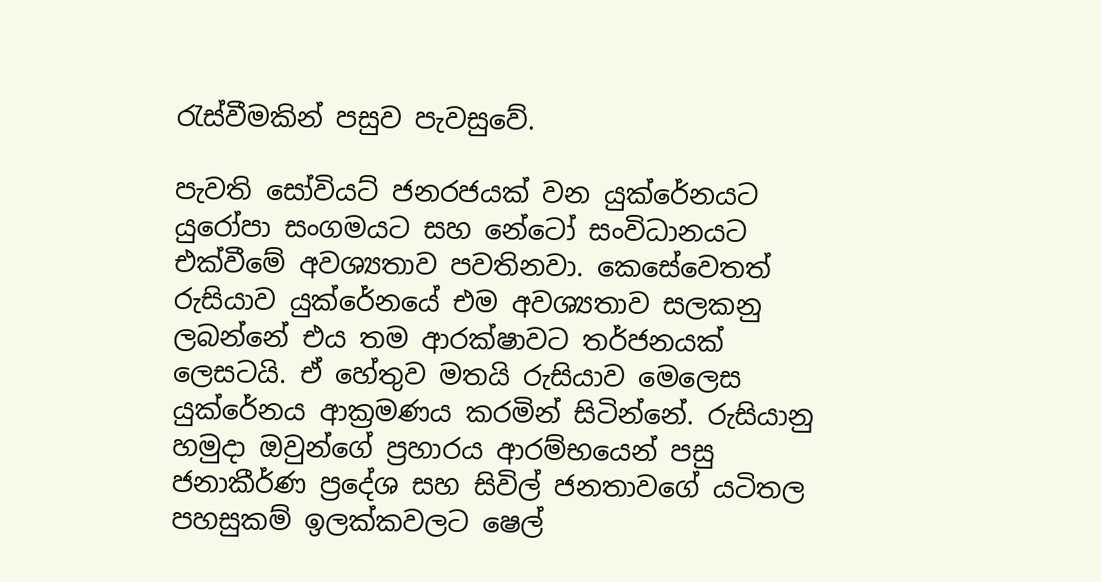රැස්වීමකින් පසුව පැවසුවේ.

පැවති සෝවියට් ජනරජයක් වන යුක්රේනයට යුරෝපා සංගමයට සහ නේටෝ සංවිධානයට එක්වීමේ අවශ්‍යතාව පවතිනවා. කෙසේවෙතත් රුසියාව යුක්රේනයේ එම අවශ්‍යතාව සලකනු ලබන්නේ එය තම ආරක්ෂාවට තර්ජනයක් ලෙසටයි. ඒ හේතුව මතයි රුසියාව මෙලෙස යුක්රේනය ආක්‍රමණය කරමින් සිටින්නේ. රුසියානු හමුදා ඔවුන්ගේ ප්‍රහාරය ආරම්භයෙන් පසු ජනාකීර්ණ ප්‍රදේශ සහ සිවිල් ජනතාවගේ යටිතල පහසුකම් ඉලක්කවලට ෂෙල්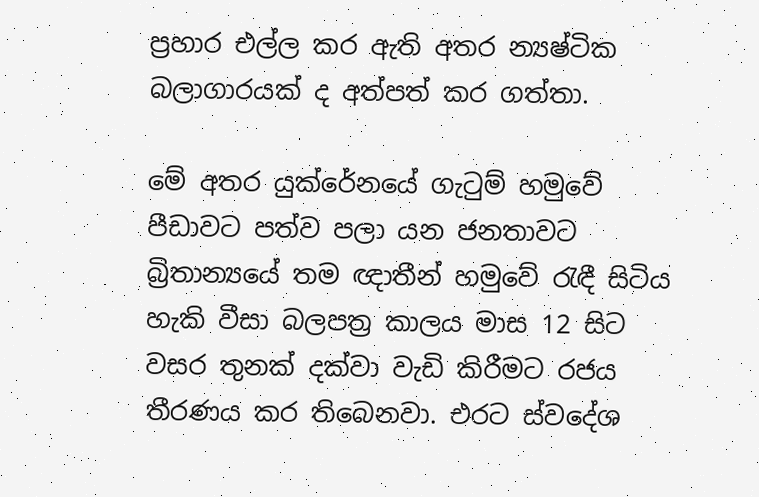ප්‍රහාර එල්ල කර ඇති අතර න්‍යෂ්ටික බලාගාරයක් ද අත්පත් කර ගත්තා.

මේ අතර යුක්රේනයේ ගැටුම් හමුවේ පීඩාවට පත්ව පලා යන ජනතාවට බ්‍රිතාන්‍යයේ තම ඥාතීන් හමුවේ රැඳී සිටිය හැකි වීසා බලපත්‍ර කාලය මාස 12 සිට වසර තුනක් දක්වා වැඩි කිරීමට රජය තීරණය කර තිබෙනවා. එරට ස්වදේශ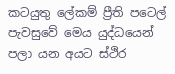කටයුතු ලේකම් ප්‍රීති පටෙල් පැවසුවේ මෙය යුද්ධයෙන් පලා යන අයට ස්ථිර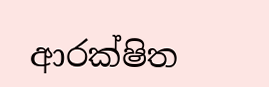ආරක්ෂිත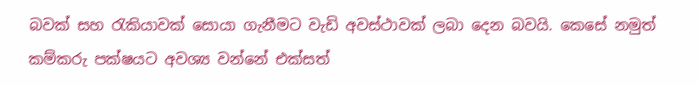බවක් සහ රැකියාවක් සොයා ගැනීමට වැඩි අවස්ථාවක් ලබා දෙන බවයි. කෙසේ නමුත් කම්කරු පක්ෂයට අවශ්‍ය වන්නේ එක්සත්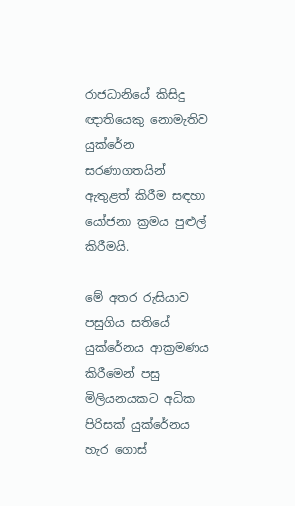රාජධානියේ කිසිදු ඥාතියෙකු නොමැතිව යුක්රේන සරණාගතයින් ඇතුළත් කිරීම සඳහා යෝජනා ක්‍රමය පුළුල් කිරීමයි.

මේ අතර රුසියාව පසුගිය සතියේ යුක්රේනය ආක්‍රමණය කිරීමෙන් පසු මිලියනයකට අධික පිරිසක් යුක්රේනය හැර ගොස්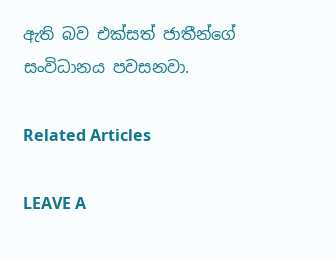ඇති බව එක්සත් ජාතීන්ගේ සංවිධානය පවසනවා.

Related Articles

LEAVE A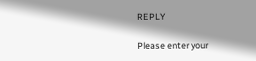REPLY

Please enter your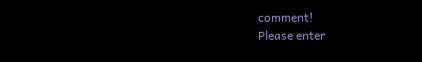comment!
Please enter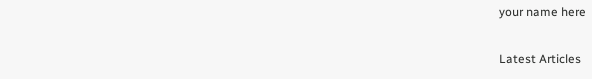your name here

Latest Articles